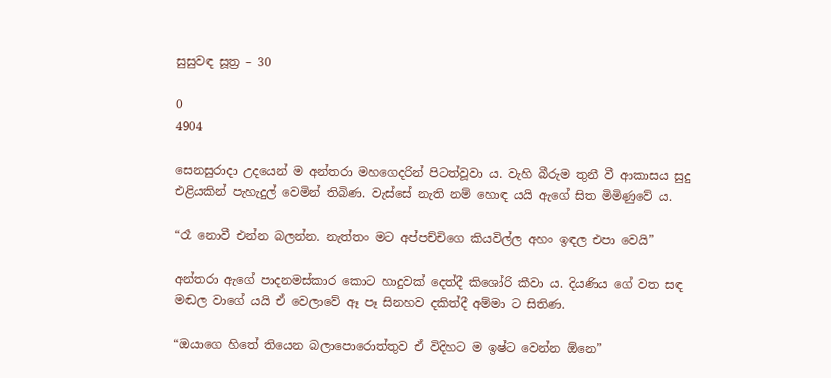සුසුවඳ සූත්‍ර – 30

0
4904

සෙනසුරාදා උදයෙන් ම අන්තරා මහගෙදරින් පිටත්වූවා ය. වැහි බීරුම තුනී වී ආකාසය සුදු එළියකින් පැහැදුල් වෙමින් තිබිණ. වැස්සේ නැති නම් හොඳ යයි ඇගේ සිත මිමිණුවේ ය.

“රෑ නොවී එන්න බලන්න. නැත්තං මට අප්පච්චිගෙ කියවිල්ල අහං ඉඳල එපා වෙයි”

අන්තරා ඇගේ පාදනමස්කාර කොට හාදුවක් දෙත්දී කිශෝරි කීවා ය. දියණිය ගේ වත සඳ මඬල වාගේ යයි ඒ වෙලාවේ ඈ පෑ සිනහව දකිත්දී අම්මා ට සිතිණ.

“ඔයාගෙ හිතේ තියෙන බලාපොරොත්තුව ඒ විදිහට ම ඉෂ්ට වෙන්න ඕනෙ”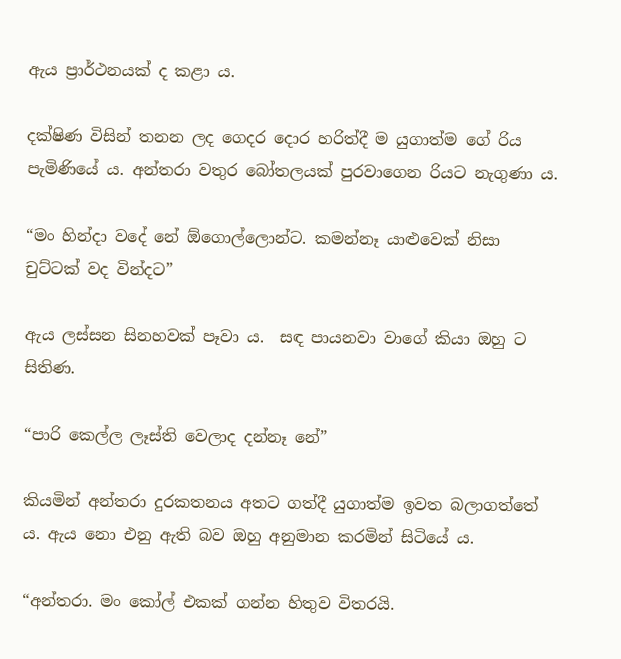ඇය ප්‍රාර්ථනයක් ද කළා ය.

දක්ෂිණ විසින් තනන ලද ගෙදර දොර හරිත්දී ම යුගාත්ම ගේ රිය පැමිණියේ ය. අන්තරා වතුර බෝතලයක් පුරවාගෙන රියට නැගුණා ය.

“මං හින්දා වදේ නේ ඕගොල්ලොන්ට. කමන්නෑ යාළුවෙක් නිසා චුට්ටක් වද වින්දට”

ඇය ලස්සන සිනහවක් පෑවා ය.  සඳ පායනවා වාගේ කියා ඔහු ට සිතිණ.

“පාරි කෙල්ල ලෑස්ති වෙලාද දන්නෑ නේ”

කියමින් අන්තරා දුරකතනය අතට ගත්දී යුගාත්ම ඉවත බලාගත්තේ ය. ඇය නො එනු ඇති බව ඔහු අනුමාන කරමින් සිටියේ ය.

“අන්තරා. මං කෝල් එකක් ගන්න හිතුව විතරයි.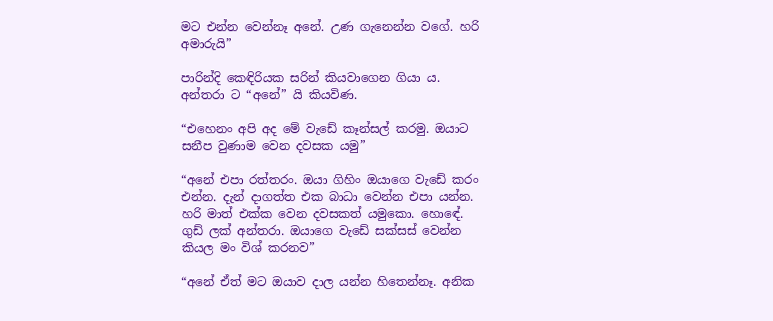මට එන්න වෙන්නෑ අනේ. උණ ගැනෙන්න වගේ. හරි අමාරුයි”

පාරින්දි කෙඳිරියක සරින් කියවාගෙන ගියා ය. අන්තරා ට “අනේ” යි කියවිණ.

“එහෙනං අපි අද මේ වැඩේ කෑන්සල් කරමු. ඔයාට සනීප වුණාම වෙන දවසක යමු”

“අනේ එපා රත්තරං. ඔයා ගිහිං ඔයාගෙ වැඩේ කරං එන්න. දැන් දාගත්ත එක බාධා වෙන්න එපා යන්න. හරි මාත් එක්ක වෙන දවසකත් යමුකො. හොඳේ. ගුඩ් ලක් අන්තරා. ඔයාගෙ වැඩේ සක්සස් වෙන්න කියල මං විශ් කරනව”

“අනේ ඒත් මට ඔයාව දාල යන්න හිතෙන්නෑ. අනික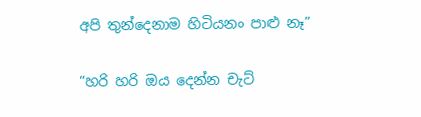අපි තුන්දෙනාම හිටියනං පාළු නෑ”

“හරි හරි ඔය දෙන්න චැට්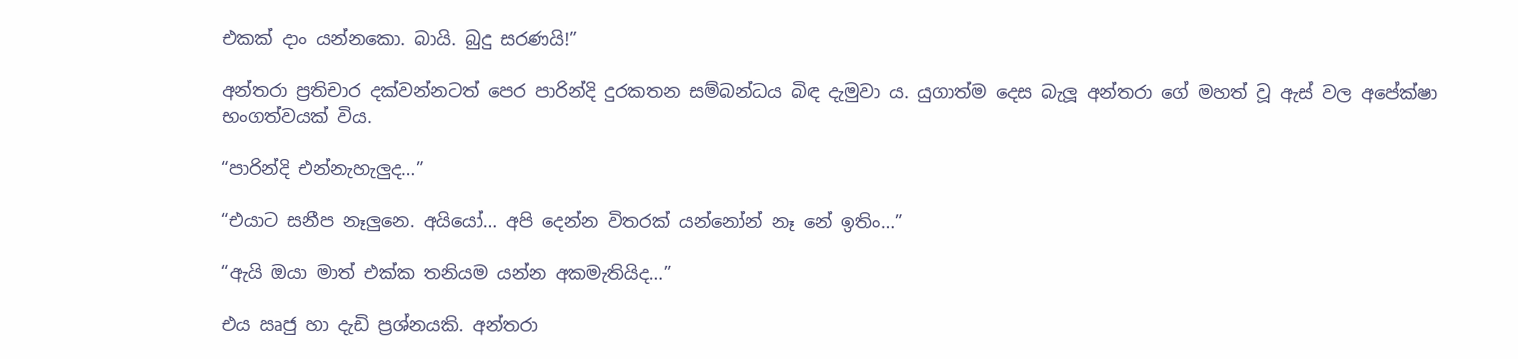එකක් දාං යන්නකො. බායි. බුදු සරණයි!”

අන්තරා ප්‍රතිචාර දක්වන්නටත් පෙර පාරින්දි දුරකතන සම්බන්ධය බිඳ දැමුවා ය. යුගාත්ම දෙස බැලූ අන්තරා ගේ මහත් වූ ඇස් වල අපේක්ෂා භංගත්වයක් විය.

“පාරින්දි එන්නැහැලුද…”

“එයාට සනීප නෑලුනෙ. අයියෝ… අපි දෙන්න විතරක් යන්නෝන් නෑ නේ ඉතිං…”

“ඇයි ඔයා මාත් එක්ක තනියම යන්න අකමැතියිද…”

එය ඍජු හා දැඩි ප්‍රශ්නයකි. අන්තරා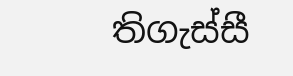තිගැස්සී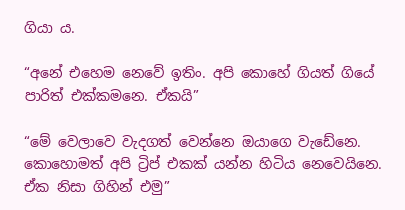ගියා ය.

“අනේ එහෙම නෙවේ ඉතිං. අපි කොහේ ගියත් ගියේ පාරිත් එක්කමනෙ. ඒකයි”

“මේ වෙලාවෙ වැදගත් වෙන්නෙ ඔයාගෙ වැඩේනෙ. කොහොමත් අපි ට්‍රිප් එකක් යන්න හිටිය නෙවෙයිනෙ. ඒක නිසා ගිහින් එමු”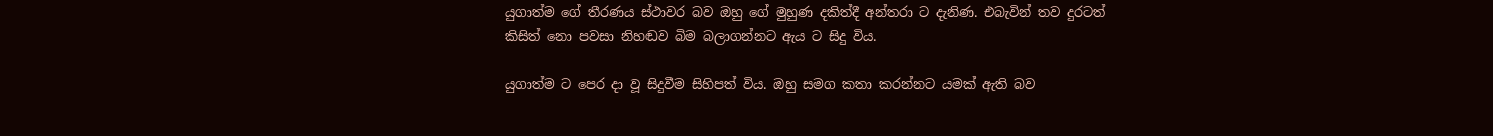යුගාත්ම ගේ තීරණය ස්ථාවර බව ඔහු ගේ මුහුණ දකිත්දී අන්තරා ට දැනිණ. එබැවින් තව දුරටත් කිසිත් නො පවසා නිහඬව බිම බලාගන්නට ඇය ට සිදු විය.

යුගාත්‍ම ට පෙර දා වූ සිදුවීම සිහිපත් විය. ඔහු සමග කතා කරන්නට යමක් ඇති බව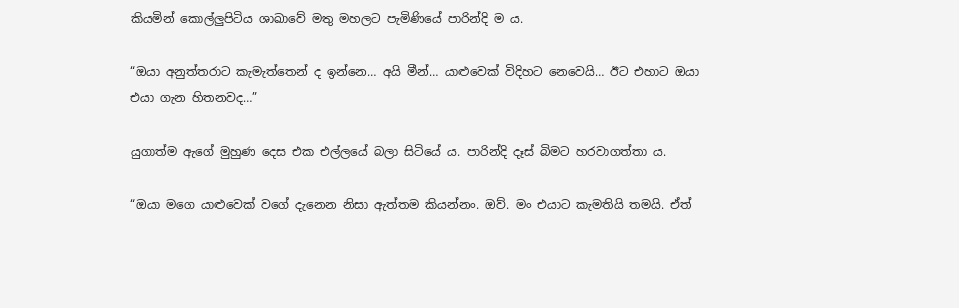කියමින් කොල්ලුපිටිය ශාඛාවේ මතු මහලට පැමිණියේ පාරින්දි ම ය.

“ඔයා අනුත්තරාට කැමැත්තෙන් ද ඉන්නෙ… අයි මීන්… යාළුවෙක් විදිහට නෙවෙයි… ඊට එහාට ඔයා එයා ගැන හිතනවද…”

යුගාත්ම ඇගේ මුහුණ දෙස එක එල්ලයේ බලා සිටියේ ය. පාරින්දි දෑස් බිමට හරවාගත්තා ය.

“ඔයා මගෙ යාළුවෙක් වගේ දැනෙන නිසා ඇත්තම කියන්නං. ඔව්. මං එයාට කැමතියි තමයි. ඒත්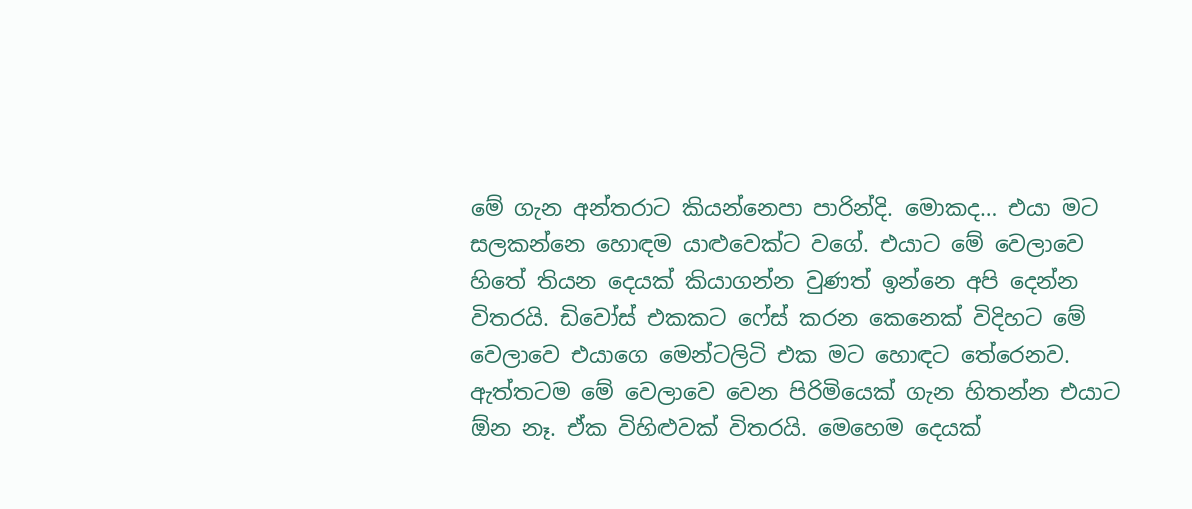මේ ගැන අන්තරාට කියන්නෙපා පාරින්දි. මොකද… එයා මට සලකන්නෙ හොඳම යාළුවෙක්ට වගේ. එයාට මේ වෙලාවෙ හිතේ තියන දෙයක් කියාගන්න වුණත් ඉන්නෙ අපි දෙන්න විතරයි. ඩිවෝස් එකකට ෆේස් කරන කෙනෙක් විදිහට මේ වෙලාවෙ එයාගෙ මෙන්ටලිටි එක මට හොඳට තේරෙනව. ඇත්තටම මේ වෙලාවෙ වෙන පිරිමියෙක් ගැන හිතන්න එයාට ඕන නෑ. ඒක විහිළුවක් විතරයි. මෙහෙම දෙයක්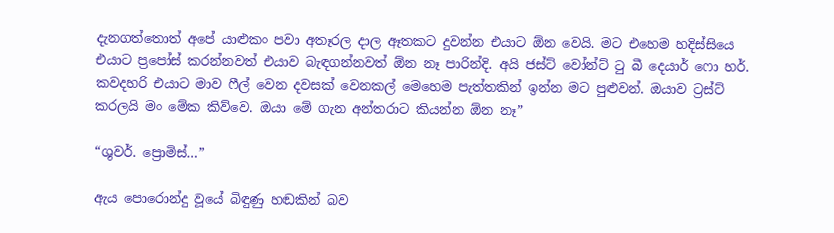දැනගත්තොත් අපේ යාළුකං පවා අතෑරල දාල ඈතකට දුවන්න එයාට ඕන වෙයි. මට එහෙම හදිස්සියෙ එයාට ප්‍රපෝස් කරන්නවත් එයාව බැඳගන්නවත් ඕන නෑ පාරින්දි. අයි ජස්ට් වෝන්ට් ටු බී දෙයාර් ෆො හර්. කවදහරි එයාට මාව ෆීල් වෙන දවසක් වෙනකල් මෙහෙම පැත්තකින් ඉන්න මට පුළුවන්. ඔයාව ට්‍රස්ට් කරලයි මං මේක කිව්වෙ. ඔයා මේ ගැන අන්තරාට කියන්න ඕන නෑ”

“ශුවර්. ප්‍රොමිස්…”

ඇය පොරොන්දු වූයේ බිඳුණු හඬකින් බව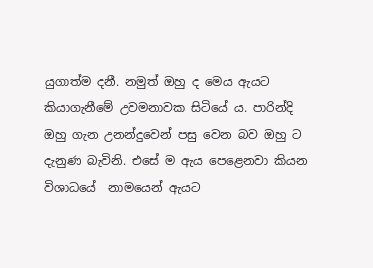යුගාත්ම දනී. නමුත් ඔහු ද මෙය ඇයට කියාගැනීමේ උවමනාවක සිටියේ ය. පාරින්දි ඔහු ගැන උනන්දුවෙන් පසු වෙන බව ඔහු ට දැනුණ බැවිනි. එසේ ම ඇය පෙළෙනවා කියන විශාධයේ  නාමයෙන් ඇයට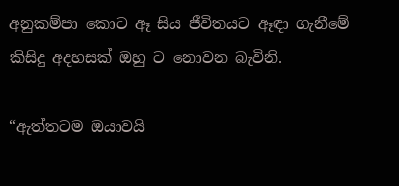අනුකම්පා කොට ඈ සිය ජීවිතයට ඈඳා ගැනීමේ කිසිදු අදහසක් ඔහු ට නොවන බැවිනි.

“ඇත්තටම ඔයාවයි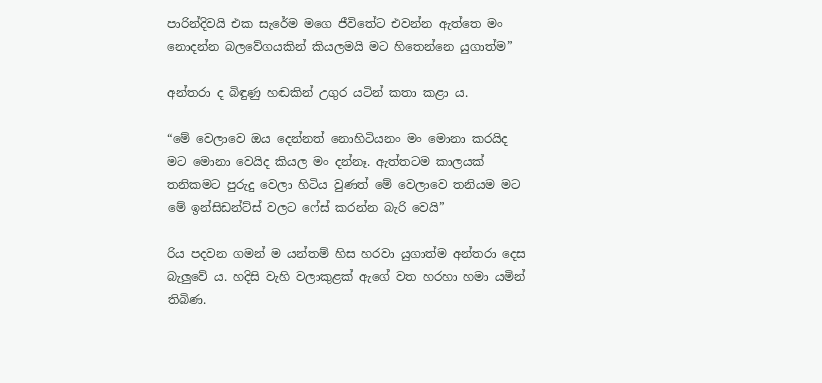පාරින්දිවයි එක සැරේම මගෙ ජීවිතේට එවන්න ඇත්තෙ මං නොදන්න බලවේගයකින් කියලමයි මට හිතෙන්නෙ යුගාත්ම”

අන්තරා ද බිඳුණු හඬකින් උගුර යටින් කතා කළා ය.

“මේ වෙලාවෙ ඔය දෙන්නත් නොහිටියනං මං මොනා කරයිද මට මොනා වෙයිද කියල මං දන්නෑ. ඇත්තටම කාලයක් තනිකමට පුරුදු වෙලා හිටිය වුණත් මේ වෙලාවෙ තනියම මට මේ ඉන්සිඩන්ට්ස් වලට ෆේස් කරන්න බැරි වෙයි”

රිය පදවන ගමන් ම යන්තම් හිස හරවා යුගාත්ම අන්තරා දෙස බැලුවේ ය. හදිසි වැහි වලාකුළක් ඇගේ වත හරහා හමා යමින් තිබිණ.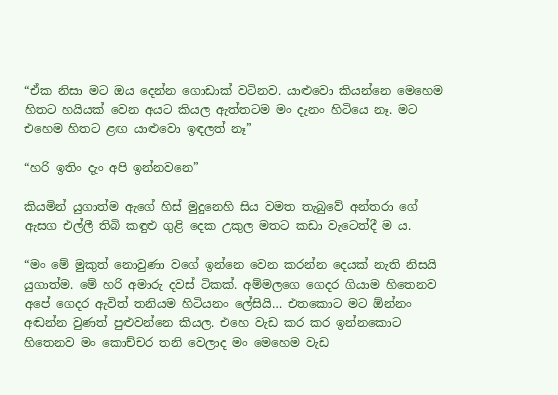“ඒක නිසා මට ඔය දෙන්න ගොඩාක් වටිනව. යාළුවො කියන්නෙ මෙහෙම හිතට හයියක් වෙන අයට කියල ඇත්තටම මං දැනං හිටියෙ නෑ. මට එහෙම හිතට ළඟ යාළුවො ඉඳලත් නෑ”

“හරි ඉතිං දැං අපි ඉන්නවනෙ”

කියමින් යුගාත්ම ඇගේ හිස් මුදුනෙහි සිය වමත තැබුවේ අන්තරා ගේ ඇසග එල්ලී තිබි කඳුළු ගුළි දෙක උකුල මතට කඩා වැටෙත්දී ම ය.

“මං මේ මුකුත් නොවුණා වගේ ඉන්නෙ වෙන කරන්න දෙයක් නැති නිසයි යුගාත්ම. මේ හරි අමාරු දවස් ටිකක්. අම්මලගෙ ගෙදර ගියාම හිතෙනව අපේ ගෙදර ඇවිත් තනියම හිටියනං ලේසියි… එතකොට මට ඕන්නං අඬන්න වුණත් පුළුවන්නෙ කියල. එහෙ වැඩ කර කර ඉන්නකොට හිතෙනව මං කොච්චර තනි වෙලාද මං මෙහෙම වැඩ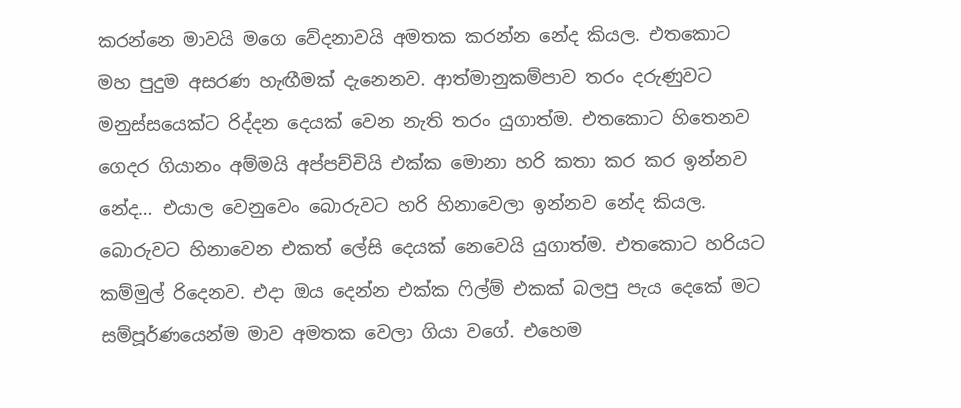කරන්නෙ මාවයි මගෙ වේදනාවයි අමතක කරන්න නේද කියල. එතකොට මහ පුදුම අසරණ හැඟීමක් දැනෙනව. ආත්මානුකම්පාව තරං දරුණුවට මනුස්සයෙක්ට රිද්දන දෙයක් වෙන නැති තරං යුගාත්ම. එතකොට හිතෙනව ගෙදර ගියානං අම්මයි අප්පච්චියි එක්ක මොනා හරි කතා කර කර ඉන්නව නේද… එයාල වෙනුවෙං බොරුවට හරි හිනාවෙලා ඉන්නව නේද කියල. බොරුවට හිනාවෙන එකත් ලේසි දෙයක් නෙවෙයි යුගාත්ම. එතකොට හරියට කම්මුල් රිදෙනව. එදා ඔය දෙන්න එක්ක ෆිල්ම් එකක් බලපු පැය දෙකේ මට සම්පූර්ණයෙන්ම මාව අමතක වෙලා ගියා වගේ. එහෙම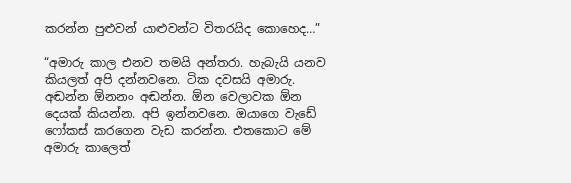කරන්න පුළුවන් යාළුවන්ට විතරයිද කොහෙද…”

“අමාරු කාල එනව තමයි අන්තරා. හැබැයි යනව කියලත් අපි දන්නවනෙ. ටික දවසයි අමාරු. අඬන්න ඕනනං අඬන්න. ඕන වෙලාවක ඕන දෙයක් කියන්න. අපි ඉන්නවනෙ. ඔයාගෙ වැඩේ ෆෝකස් කරගෙන වැඩ කරන්න. එතකොට මේ අමාරු කාලෙත්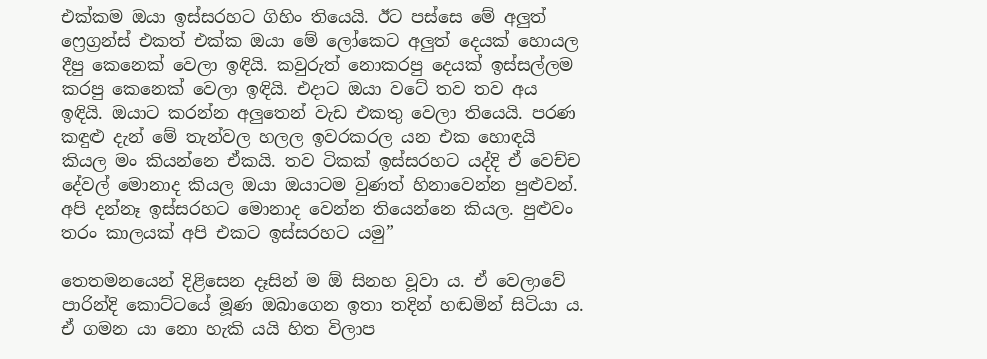එක්කම ඔයා ඉස්සරහට ගිහිං තියෙයි. ඊට පස්සෙ මේ අලුත් ෆ්‍රෙග්‍රන්ස් එකත් එක්ක ඔයා මේ ලෝකෙට අලුත් දෙයක් හොයල දීපු කෙනෙක් වෙලා ඉඳියි. කවුරුත් නොකරපු දෙයක් ඉස්සල්ලම කරපු කෙනෙක් වෙලා ඉඳියි. එදාට ඔයා වටේ තව තව අය ඉඳියි. ඔයාට කරන්න අලුතෙන් වැඩ එකතු වෙලා තියෙයි. පරණ කඳුළු දැන් මේ තැන්වල හලල ඉවරකරල යන එක හොඳයි කියල මං කියන්නෙ ඒකයි. තව ටිකක් ඉස්සරහට යද්දි ඒ වෙච්ච දේවල් මොනාද කියල ඔයා ඔයාටම වුණත් හිනාවෙන්න පුළුවන්. අපි දන්නෑ ඉස්සරහට මොනාද වෙන්න තියෙන්නෙ කියල. පුළුවං තරං කාලයක් අපි එකට ඉස්සරහට යමු”

තෙතමනයෙන් දිළිසෙන දෑසින් ම ඕ සිනහ වූවා ය. ඒ වෙලාවේ පාරින්දි කොට්ටයේ මූණ ඔබාගෙන ඉතා තදින් හඬමින් සිටියා ය. ඒ ගමන යා නො හැකි යයි හිත විලාප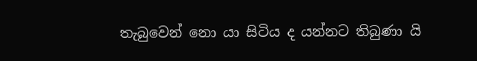තැබුවෙන් නො යා සිටිය ද යන්නට තිබුණා යි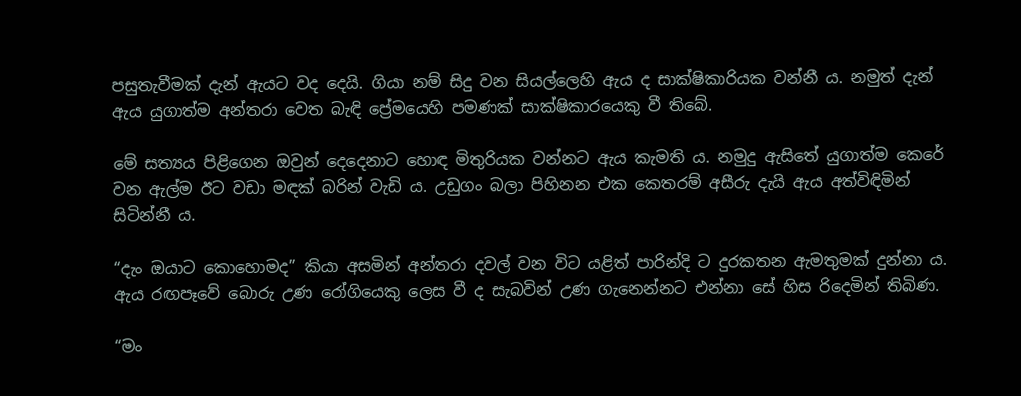පසුතැවීමක් දැන් ඇයට වද දෙයි. ගියා නම් සිදු වන සියල්ලෙහි ඇය ද සාක්ෂිකාරියක වන්නී ය. නමුත් දැන් ඇය යුගාත්ම අන්තරා වෙත බැඳි ප්‍රේමයෙහි පමණක් සාක්ෂිකාරයෙකු වී තිබේ.

මේ සත්‍යය පිළිගෙන ඔවුන් දෙදෙනාට හොඳ මිතුරියක වන්නට ඇය කැමති ය. නමුදු ඇසිතේ යුගාත්ම කෙරේ වන ඇල්ම ඊට වඩා මඳක් බරින් වැඩි ය. උඩුගං බලා පිහිනන එක කෙතරම් අසීරු දැයි ඇය අත්විඳිමින් සිටින්නී ය.

“දැං ඔයාට කොහොමද” කියා අසමින් අන්තරා දවල් වන විට යළිත් පාරින්දි ට දුරකතන ඇමතුමක් දුන්නා ය. ඇය රඟපෑවේ බොරු උණ රෝගියෙකු ලෙස වී ද සැබවින් උණ ගැනෙන්නට එන්නා සේ හිස රිදෙමින් තිබිණ.

“මං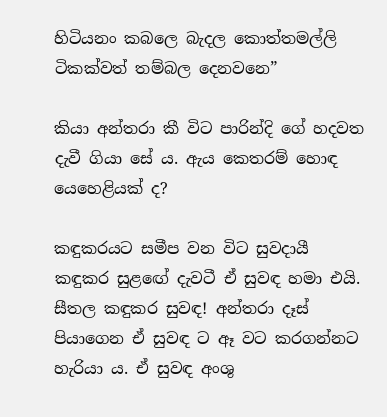හිටියනං කබලෙ බැදල කොත්තමල්ලි ටිකක්වත් තම්බල දෙනවනෙ”

කියා අන්තරා කී විට පාරින්දි ගේ හදවත දැවී ගියා සේ ය. ඇය කෙතරම් හොඳ යෙහෙළියක් ද?

කඳුකරයට සමීප වන විට සුවදායී කඳුකර සුළඟේ දැවටී ඒ සුවඳ හමා එයි. සීතල කඳුකර සුවඳ! අන්තරා දෑස් පියාගෙන ඒ සුවඳ ට ඈ වට කරගන්නට හැරියා ය. ඒ සුවඳ අංශු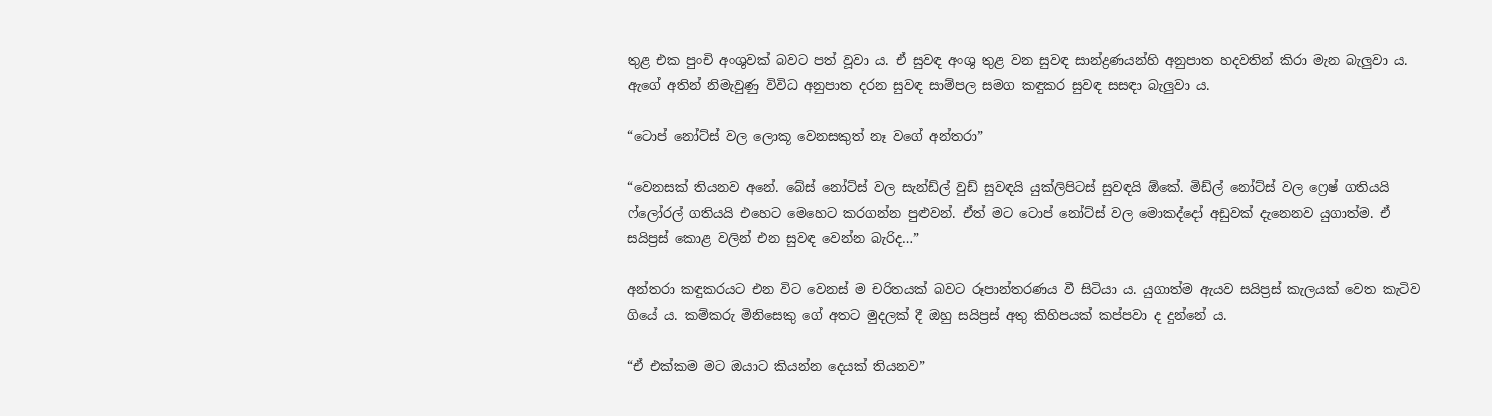තුළ එක පුංචි අංශුවක් බවට පත් වූවා ය. ඒ සුවඳ අංශු තුළ වන සුවඳ සාන්ද්‍රණයන්හි අනුපාත හදවතින් කිරා මැන බැලුවා ය. ඇගේ අතින් නිමැවුණු විවිධ අනුපාත දරන සුවඳ සාම්පල සමග කඳුකර සුවඳ සසඳා බැලුවා ය.

“ටොප් නෝට්ස් වල ලොකූ වෙනසකුත් නෑ වගේ අන්තරා”

“වෙනසක් තියනව අනේ. බේස් නෝට්ස් වල සැන්ඩ්ල් වුඩ් සුවඳයි යුක්ලිපිටස් සුවඳයි ඕකේ. මිඩ්ල් නෝට්ස් වල ෆ්‍රෙෂ් ගතියයි ෆ්ලෝරල් ගතියයි එහෙට මෙහෙට කරගන්න පුළුවන්. ඒත් මට ටොප් නෝට්ස් වල මොකද්දෝ අඩුවක් දැනෙනව යුගාත්ම. ඒ සයිප්‍රස් කොළ වලින් එන සුවඳ වෙන්න බැරිද…”

අන්තරා කඳුකරයට එන විට වෙනස් ම චරිතයක් බවට රූපාන්තරණය වී සිටියා ය. යුගාත්ම ඇයව සයිප්‍රස් කැලයක් වෙත කැටිව ගියේ ය. කම්කරු මිනිසෙකු ගේ අතට මුදලක් දී ඔහු සයිප්‍රස් අතු කිහිපයක් කප්පවා ද දුන්නේ ය.

“ඒ එක්කම මට ඔයාට කියන්න දෙයක් තියනව”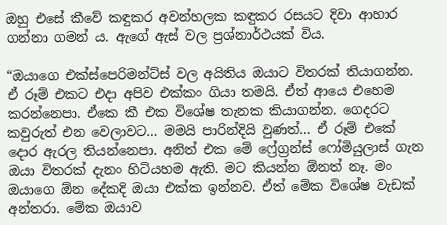ඔහු එසේ කීවේ කඳුකර අවන්හලක කඳුකර රසයට දිවා ආහාර ගන්නා ගමන් ය. ඇගේ ඇස් වල ප්‍රශ්නාර්ථයක් විය.

“ඔයාගෙ එක්ස්පෙරිමන්ට්ස් වල අයිතිය ඔයාට විතරක් තියාගන්න. ඒ රූම් එකට එදා අපිව එක්කං ගියා තමයි. ඒත් ආයෙ එහෙම කරන්නෙපා. ඒකෙ කී එක විශේෂ තැනක කියාගන්න. ගෙදරට කවුරුත් එන වෙලාවට… මමයි පාරින්දියි වුණත්… ඒ රූම් එකේ දොර ඇරල තියන්නෙපා. අනිත් එක මේ ෆ්‍රේග්‍රන්ස් ෆෝමියුලාස් ගැන ඔයා විතරක් දැනං හිටියහම ඇති. මට කියන්න ඕනත් නෑ. මං ඔයාගෙ ඕන දේකදි ඔයා එක්ක ඉන්නව. ඒත් මේක විශේෂ වැඩක් අන්තරා. මේක ඔයාව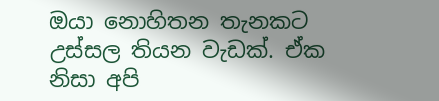ඔයා නොහිතන තැනකට උස්සල තියන වැඩක්. ඒක නිසා අපි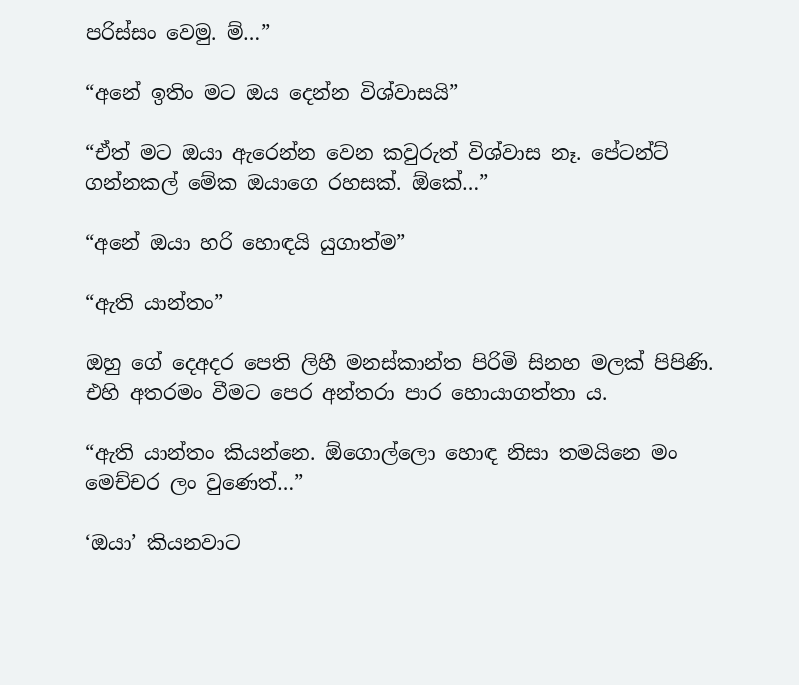පරිස්සං වෙමු. ම්…”

“අනේ ඉතිං මට ඔය දෙන්න විශ්වාසයි”

“ඒත් මට ඔයා ඇරෙන්න වෙන කවුරුත් විශ්වාස නෑ. පේටන්ට් ගන්නකල් මේක ඔයාගෙ රහසක්. ඕකේ…”

“අනේ ඔයා හරි හොඳයි යුගාත්ම”

“ඇති යාන්තං”

ඔහු ගේ දෙඅදර පෙති ලිහී මනස්කාන්ත පිරිමි සිනහ මලක් පිපිණි. එහි අතරමං වීමට පෙර අන්තරා පාර හොයාගත්තා ය.

“ඇති යාන්තං කියන්නෙ. ඕගොල්ලො හොඳ නිසා තමයිනෙ මං මෙච්චර ලං වුණෙත්‍…”

‘ඔයා’ කියනවාට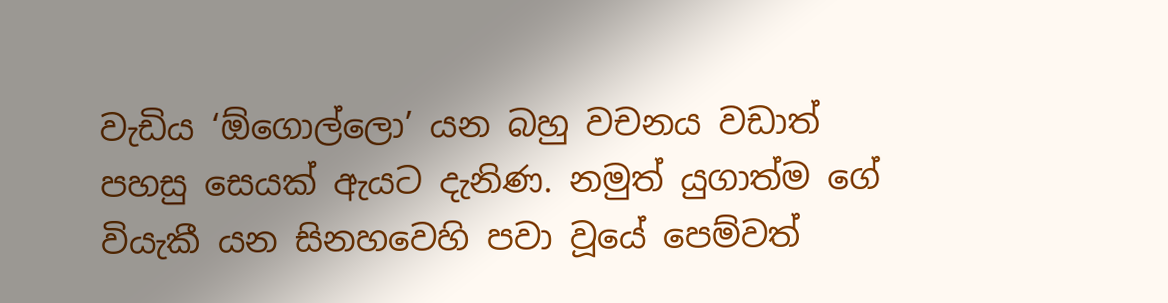වැඩිය ‘ඕගොල්ලො’ යන බහු වචනය වඩාත් පහසු සෙයක් ඇයට දැනිණ. නමුත් යුගාත්ම ගේ වියැකී යන සිනහවෙහි පවා වූයේ පෙම්වත්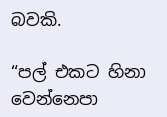බවකි.

“පල් එකට හිනා වෙන්නෙපා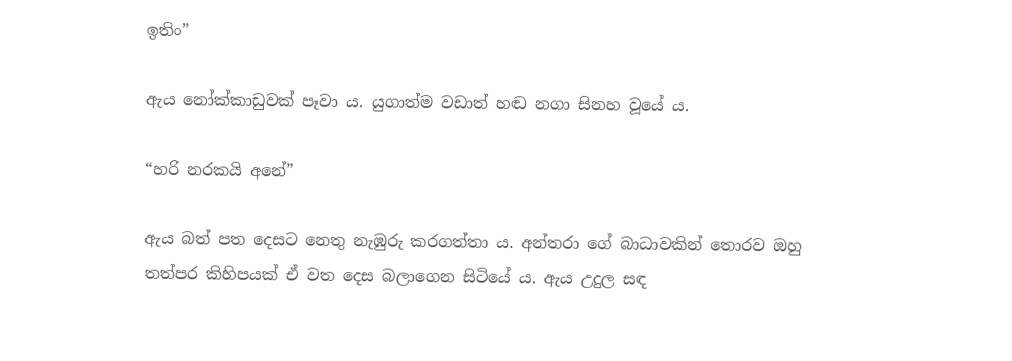ඉතිං”

ඇය නෝක්කාඩුවක් පෑවා ය. යුගාත්ම වඩාත් හඬ නගා සිනහ වූයේ ය.

“හරි නරකයි අනේ”

ඇය බත් පත දෙසට නෙතු නැඹුරු කරගත්තා ය. අන්තරා ගේ බාධාවකින් තොරව ඔහු තත්පර කිහිපයක් ඒ වත දෙස බලාගෙන සිටියේ ය. ඇය උදුල සඳ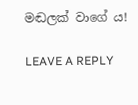මඬලක් වාගේ ය!

LEAVE A REPLY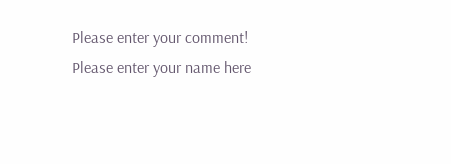Please enter your comment!
Please enter your name here